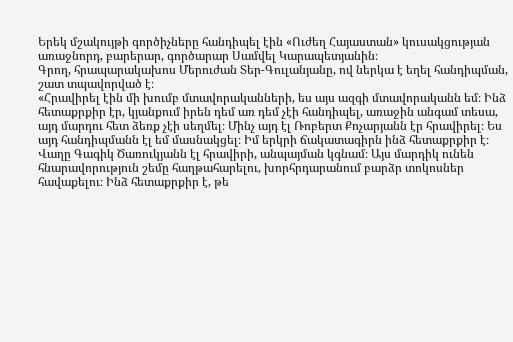Երեկ մշակույթի գործիչները հանդիպել էին «Ուժեղ Հայաստան» կուսակցության առաջնորդ, բարերար, գործարար Սամվել Կարապետյանին։
Գրող, հրապարակախոս Մերուժան Տեր-Գուլանյանը, ով ներկա է եղել հանդիպման, շատ տպավորված է։
«Հրավիրել էին մի խումբ մտավորականների, ես այս ազգի մտավորականն եմ։ Ինձ հետաքրքիր էր, կյանքում իրեն դեմ առ դեմ չէի հանդիպել, առաջին անգամ տեսա, այդ մարդու հետ ձեռք չէի սեղմել։ Մինչ այդ էլ Ռոբերտ Քոչարյանն էր հրավիրել։ Ես այդ հանդիպմանն էլ եմ մասնակցել։ Իմ երկրի ճակատագիրն ինձ հետաքրքիր է։ Վաղը Գագիկ Ծառուկյանն էլ հրավիրի, անպայման կգնամ։ Այս մարդիկ ունեն հնարավորություն շեմը հաղթահարելու, խորհրդարանում բարձր տոկոսներ հավաքելու։ Ինձ հետաքրքիր է, թե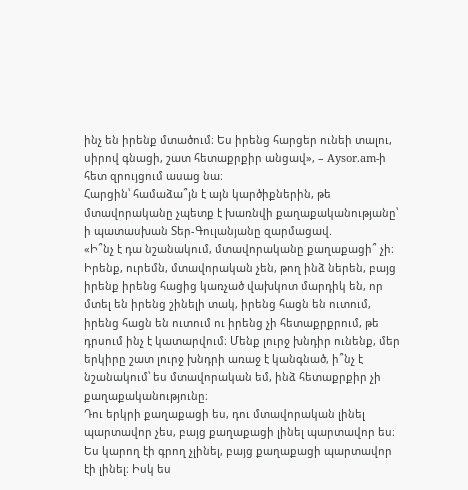ինչ են իրենք մտածում։ Ես իրենց հարցեր ունեի տալու, սիրով գնացի, շատ հետաքրքիր անցավ», – Aysor.am-ի հետ զրույցում ասաց նա։
Հարցին՝ համաձա՞յն է այն կարծիքներին, թե մտավորականը չպետք է խառնվի քաղաքականությանը՝ ի պատասխան Տեր-Գուլանյանը զարմացավ.
«Ի՞նչ է դա նշանակում, մտավորականը քաղաքացի՞ չի։ Իրենք, ուրեմն, մտավորական չեն, թող ինձ ներեն, բայց իրենք իրենց հացից կառչած վախկոտ մարդիկ են, որ մտել են իրենց շինելի տակ, իրենց հացն են ուտում, իրենց հացն են ուտում ու իրենց չի հետաքրքրում, թե դրսում ինչ է կատարվում։ Մենք լուրջ խնդիր ունենք, մեր երկիրը շատ լուրջ խնդրի առաջ է կանգնած, ի՞նչ է նշանակում՝ ես մտավորական եմ, ինձ հետաքրքիր չի քաղաքականությունը։
Դու երկրի քաղաքացի ես, դու մտավորական լինել պարտավոր չես, բայց քաղաքացի լինել պարտավոր ես։ Ես կարող էի գրող չլինել, բայց քաղաքացի պարտավոր էի լինել։ Իսկ ես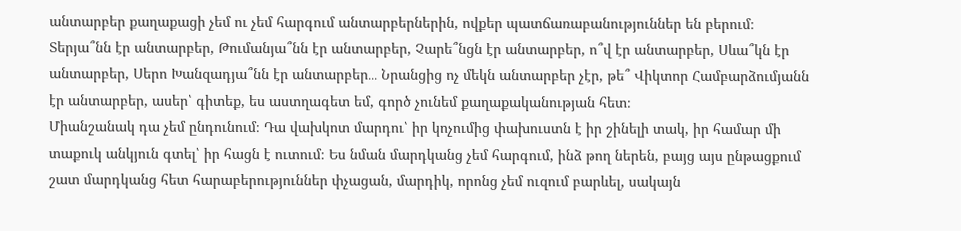անտարբեր քաղաքացի չեմ ու չեմ հարգում անտարբերներին, ովքեր պատճառաբանություններ են բերում։
Տերյա՞նն էր անտարբեր, Թումանյա՞նն էր անտարբեր, Չարե՞նցն էր անտարբեր, ո՞վ էր անտարբեր, Սևա՞կն էր անտարբեր, Սերո Խանզադյա՞նն էր անտարբեր․․․ Նրանցից ոչ մեկն անտարբեր չէր, թե՞ Վիկտոր Համբարձումյանն էր անտարբեր, ասեր՝ գիտեք, ես աստղագետ եմ, գործ չունեմ քաղաքականության հետ։
Միանշանակ դա չեմ ընդունում։ Դա վախկոտ մարդու՝ իր կոչումից փախուստն է իր շինելի տակ, իր համար մի տաքուկ անկյուն գտել՝ իր հացն է ուտում։ Ես նման մարդկանց չեմ հարգում, ինձ թող ներեն, բայց այս ընթացքում շատ մարդկանց հետ հարաբերություններ փչացան, մարդիկ, որոնց չեմ ուզում բարևել, սակայն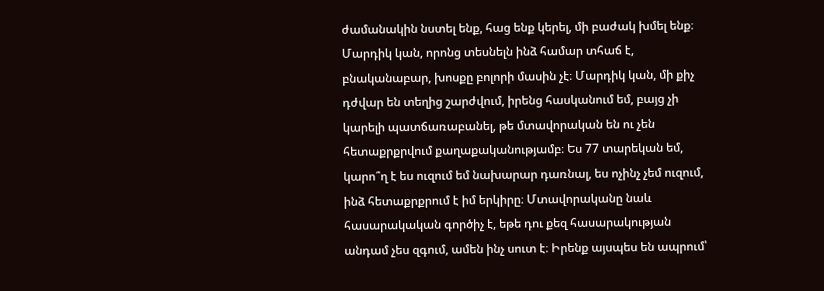ժամանակին նստել ենք, հաց ենք կերել, մի բաժակ խմել ենք։
Մարդիկ կան, որոնց տեսնելն ինձ համար տհաճ է, բնականաբար, խոսքը բոլորի մասին չէ։ Մարդիկ կան, մի քիչ դժվար են տեղից շարժվում, իրենց հասկանում եմ, բայց չի կարելի պատճառաբանել, թե մտավորական են ու չեն հետաքրքրվում քաղաքականությամբ։ Ես 77 տարեկան եմ, կարո՞ղ է ես ուզում եմ նախարար դառնալ, ես ոչինչ չեմ ուզում, ինձ հետաքրքրում է իմ երկիրը։ Մտավորականը նաև հասարակական գործիչ է, եթե դու քեզ հասարակության անդամ չես զգում, ամեն ինչ սուտ է։ Իրենք այսպես են ապրում՝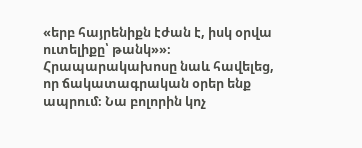«երբ հայրենիքն էժան է, իսկ օրվա ուտելիքը՝ թանկ»»։
Հրապարակախոսը նաև հավելեց, որ ճակատագրական օրեր ենք ապրում։ Նա բոլորին կոչ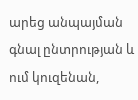արեց անպայման գնալ ընտրության և ում կուզենան,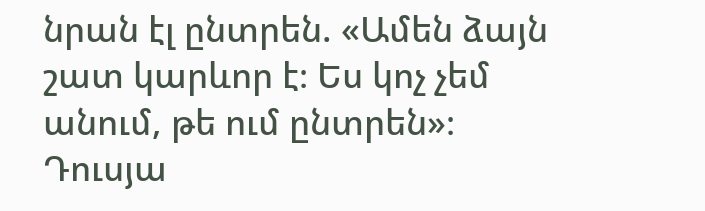նրան էլ ընտրեն. «Ամեն ձայն շատ կարևոր է։ Ես կոչ չեմ անում, թե ում ընտրեն»։
Դուսյա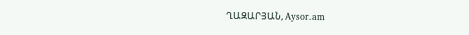ՂԱԶԱՐՅԱՆ, Aysor.am